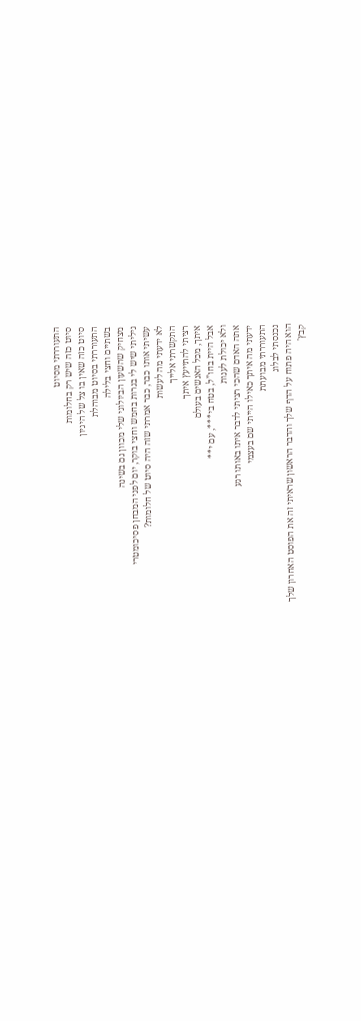התעוררתי מסיוט
סיוט כזה שיש רק בחלומות
סיוט כזה שאין בו צל של היגיון
התעוררתי בסיוט מבוהלת
בשתיים וחצי בלילה
מצחיק שהשעון הביולוגי שלי מכוון גם בשינה
גיליתי שיש לי בגרות בחמש וחצי בוקר, יום לפני המבחן פסיכומטרי
עשיתי אותו כבר, כבר אמרתי שזה היה סיוט של חלומות?
לא ידעתי מה לעשות
התקשרתי אלייך
רציתי להתייעץ איתך
איתך, מכל האנשים בעולם
אבל היית בחו”ל, בטח בי***, עם י**
ולא יכולת לענות
אתה האדם שהכי רציתי לדבר איתו באותו רגע
ידעתי מה איתך כאילו הייתי שם בעצמי
התעוררתי מבועתת
נכנסתי לבלוג
הוא היה פתוח על הדף שלך והדבר הראשון שראיתי זה את הפוסט האחרון שלך
קבץ'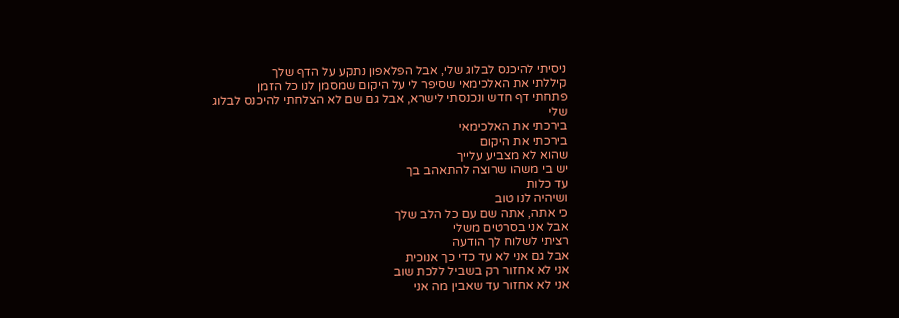ניסיתי להיכנס לבלוג שלי, אבל הפלאפון נתקע על הדף שלך
קיללתי את האלכימאי שסיפר לי על היקום שמסמן לנו כל הזמן
פתחתי דף חדש ונכנסתי לישרא, אבל גם שם לא הצלחתי להיכנס לבלוג שלי
בירכתי את האלכימאי
בירכתי את היקום
שהוא לא מצביע עלייך
יש בי משהו שרוצה להתאהב בך
עד כלות
ושיהיה לנו טוב
כי אתה, אתה שם עם כל הלב שלך
אבל אני בסרטים משלי
רציתי לשלוח לך הודעה
אבל גם אני לא עד כדי כך אנוכית
אני לא אחזור רק בשביל ללכת שוב
אני לא אחזור עד שאבין מה אני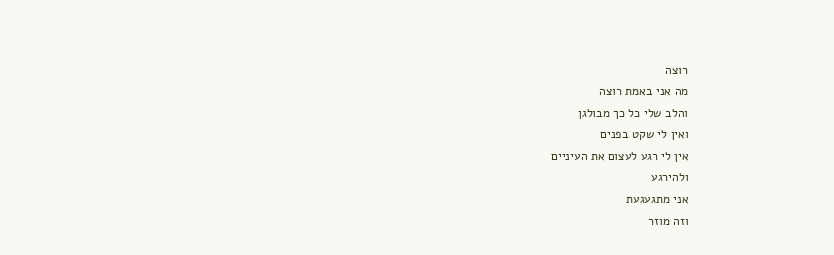רוצה
מה אני באמת רוצה
והלב שלי כל כך מבולגן
ואין לי שקט בפנים
אין לי רגע לעצום את העיניים
ולהירגע
אני מתגעגעת
וזה מוזר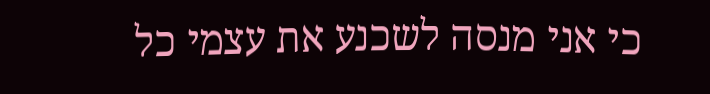כי אני מנסה לשכנע את עצמי כל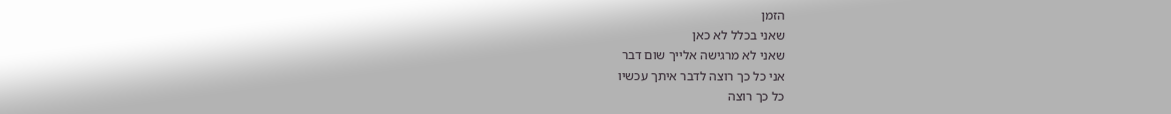הזמן
שאני בכלל לא כאן
שאני לא מרגישה אלייך שום דבר
אני כל כך רוצה לדבר איתך עכשיו
כל כך רוצה